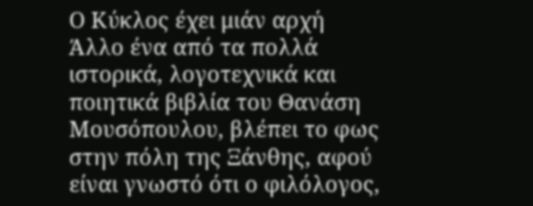Ο Κύκλος έχει μιάν αρχή
Άλλο ένα από τα πολλά ιστορικά, λογοτεχνικά και ποιητικά βιβλία του Θανάση Μουσόπουλου, βλέπει το φως στην πόλη της Ξάνθης, αφού είναι γνωστό ότι ο φιλόλογος,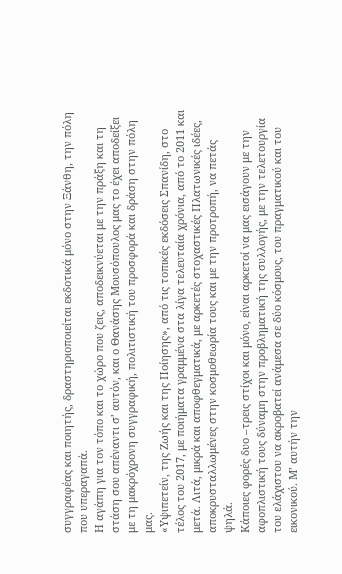συγγραφέας και ποιητής, δραστηριοποιείται εκδοτικά μόνο στην Ξάνθη, την πόλη που υπεραγαπά.
Η αγάπη για τον τόπο και το χώρο που ζεις, αποδεικνύεται με την πράξη και τη στάση σου απέναντι σ’ αυτόν, και ο Θανάσης Μουσόπουλος μας το έχει αποδείξει με τη μακρόχρονη συγγραφική, πολιτιστική του προσφορά και δράση στην πόλη μας.
«Υψιπετείν, της Ζωής και της Ποίησης», από τις τοπικές εκδόσεις Σπανίδη, στο τέλος του 2017, με ποιήματα γραμμένα στα λίγα τελευταία χρόνια, από το 2011 και μετά. Λιτά, μικρά και αποφθεγματικά, με αρκετές στοχαστικές Πλατωνικές ιδέες, αποκρυσταλλωμένες στην κοσμοθεωρία τους και με την προτροπή, να πετάς ψηλά.
Κάποιες φορές δυο –τρεις στίχοι και μόνο, είναι αρκετοί να μας εισάγουν με την αφοπλιστική τους δύναμη στην προβληματική της συλλογής, με την τελετουργία του ελάχιστου να ακροβατεί ανάμεσα σε δύο κόσμους, του πραγματικού και του εικονικού. Μ’ αυτήν την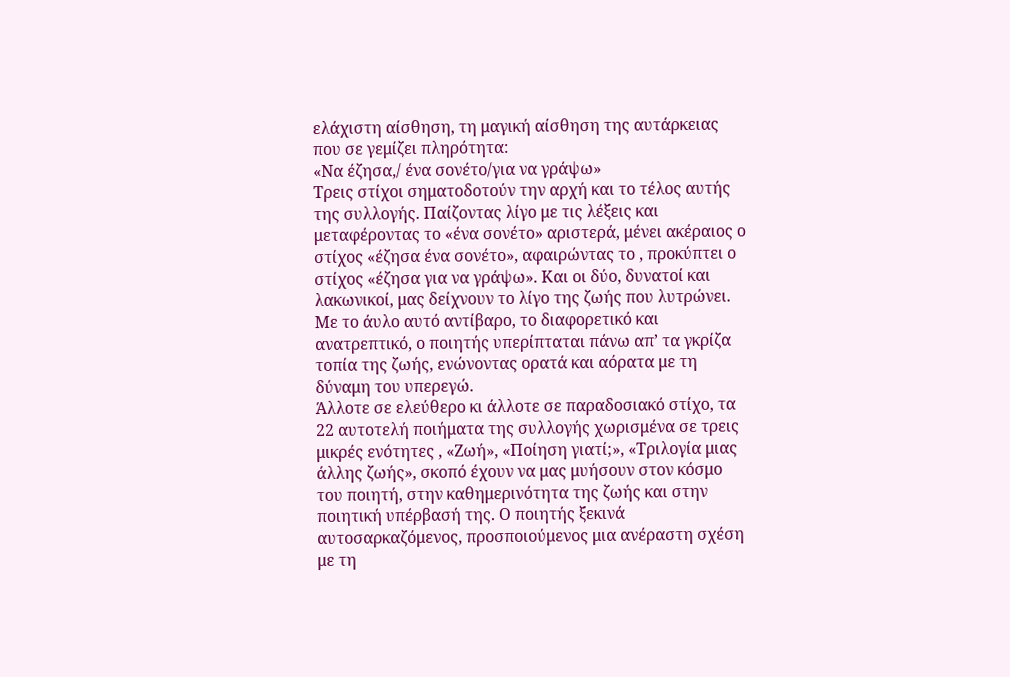ελάχιστη αίσθηση, τη μαγική αίσθηση της αυτάρκειας που σε γεμίζει πληρότητα:
«Να έζησα,/ ένα σονέτο/για να γράψω»
Τρεις στίχοι σηματοδοτούν την αρχή και το τέλος αυτής της συλλογής. Παίζοντας λίγο με τις λέξεις και μεταφέροντας το «ένα σονέτο» αριστερά, μένει ακέραιος ο στίχος «έζησα ένα σονέτο», αφαιρώντας το , προκύπτει ο στίχος «έζησα για να γράψω». Και οι δύο, δυνατοί και λακωνικοί, μας δείχνουν το λίγο της ζωής που λυτρώνει.
Με το άυλο αυτό αντίβαρο, το διαφορετικό και ανατρεπτικό, ο ποιητής υπερίπταται πάνω απ’ τα γκρίζα τοπία της ζωής, ενώνοντας ορατά και αόρατα με τη δύναμη του υπερεγώ.
Άλλοτε σε ελεύθερο κι άλλοτε σε παραδοσιακό στίχο, τα 22 αυτοτελή ποιήματα της συλλογής χωρισμένα σε τρεις μικρές ενότητες , «Ζωή», «Ποίηση γιατί;», «Τριλογία μιας άλλης ζωής», σκοπό έχουν να μας μυήσουν στον κόσμο του ποιητή, στην καθημερινότητα της ζωής και στην ποιητική υπέρβασή της. Ο ποιητής ξεκινά αυτοσαρκαζόμενος, προσποιούμενος μια ανέραστη σχέση με τη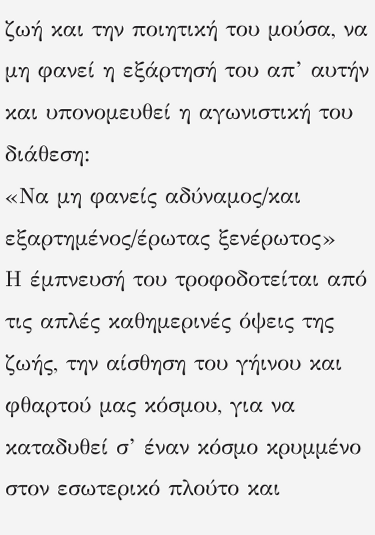ζωή και την ποιητική του μούσα, να μη φανεί η εξάρτησή του απ’ αυτήν και υπονομευθεί η αγωνιστική του διάθεση:
«Να μη φανείς αδύναμος/και εξαρτημένος/έρωτας ξενέρωτος»
Η έμπνευσή του τροφοδοτείται από τις απλές καθημερινές όψεις της ζωής, την αίσθηση του γήινου και φθαρτού μας κόσμου, για να καταδυθεί σ’ έναν κόσμο κρυμμένο στον εσωτερικό πλούτο και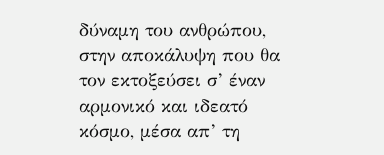δύναμη του ανθρώπου, στην αποκάλυψη που θα τον εκτοξεύσει σ’ έναν αρμονικό και ιδεατό κόσμο, μέσα απ’ τη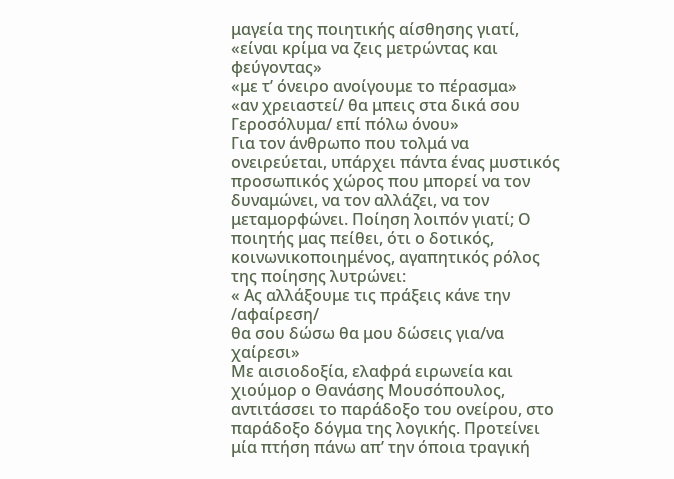μαγεία της ποιητικής αίσθησης γιατί,
«είναι κρίμα να ζεις μετρώντας και φεύγοντας»
«με τ’ όνειρο ανοίγουμε το πέρασμα»
«αν χρειαστεί/ θα μπεις στα δικά σου Γεροσόλυμα/ επί πόλω όνου»
Για τον άνθρωπο που τολμά να ονειρεύεται, υπάρχει πάντα ένας μυστικός προσωπικός χώρος που μπορεί να τον δυναμώνει, να τον αλλάζει, να τον μεταμορφώνει. Ποίηση λοιπόν γιατί; Ο ποιητής μας πείθει, ότι ο δοτικός, κοινωνικοποιημένος, αγαπητικός ρόλος της ποίησης λυτρώνει:
« Ας αλλάξουμε τις πράξεις κάνε την /αφαίρεση/
θα σου δώσω θα μου δώσεις για/να χαίρεσι»
Με αισιοδοξία, ελαφρά ειρωνεία και χιούμορ ο Θανάσης Μουσόπουλος, αντιτάσσει το παράδοξο του ονείρου, στο παράδοξο δόγμα της λογικής. Προτείνει μία πτήση πάνω απ’ την όποια τραγική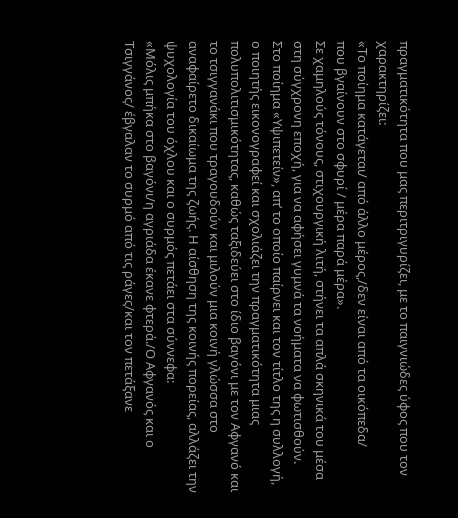πραγματικότητα που μας περιτριγυρίζει, με το παιγνιώδες ύφος που τον χαρακτηρίζει:
«Το ποίημα κατάγεται/ από άλλο μέρος,/δεν είναι από τα οικόπεδα/
που βγαίνουν στο σφυρί / μέρα παρά μέρα».
Σε χαμηλούς τόνους, στιχουργική λιτή, στήνει τα απλά σκηνικά του μέσα στη σύγχρονη εποχή, για να αφήσει γυμνά τα νοήματα να φωτισθούν.
Στο ποίημα «Υψιπετείν», απ’ το οποίο παίρνει και τον τίτλο της η συλλογή, ο ποιητής εικονογραφεί και σχολιάζει την πραγματικότητα μιας πολυπολιτισμικότητας, καθώς ταξιδεύει στο ίδιο βαγόνι με τον Αφγανό και το τσιγγανάκι που τραγουδούν και μιλούν μια κοινή γλώσσα στο αναφαίρετο δικαίωμα της ζωής. Η αίσθηση της κοινής πορείας, αλλάζει την ψυχολογία του όχλου και ο συρμός πετάει στα σύννεφα:
«Μόλις μπήκα στο βαγόνι/η αγριάδα έκανε φτερά./Ο Αφγανός και ο Τσιγγάνος/ έβγαλαν το συρμό από τις ράγες/και τον πετάξανε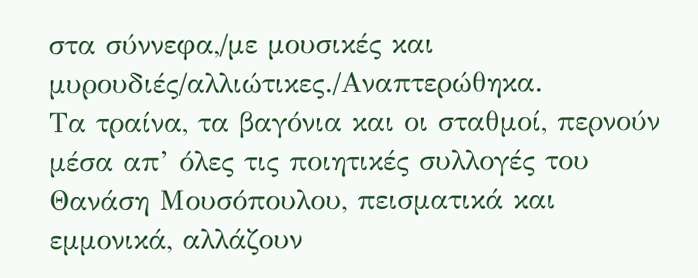στα σύννεφα,/με μουσικές και μυρουδιές/αλλιώτικες./Αναπτερώθηκα.
Τα τραίνα, τα βαγόνια και οι σταθμοί, περνούν μέσα απ’ όλες τις ποιητικές συλλογές του Θανάση Μουσόπουλου, πεισματικά και εμμονικά, αλλάζουν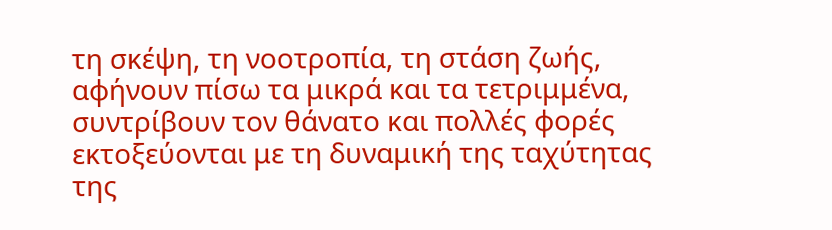τη σκέψη, τη νοοτροπία, τη στάση ζωής, αφήνουν πίσω τα μικρά και τα τετριμμένα, συντρίβουν τον θάνατο και πολλές φορές εκτοξεύονται με τη δυναμική της ταχύτητας της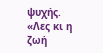ψυχής.
«Λες κι η ζωή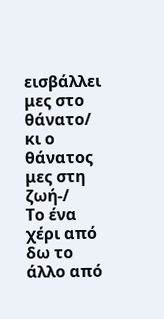εισβάλλει μες στο θάνατο/ κι ο θάνατος μες στη ζωή-/
Το ένα χέρι από δω το άλλο από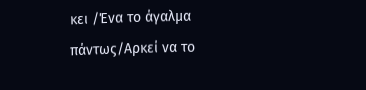κει /Ένα το άγαλμα πάντως/Αρκεί να το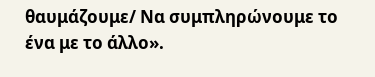θαυμάζουμε/ Να συμπληρώνουμε το ένα με το άλλο».